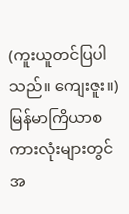(ကူးယူတင်ပြပါသည်။ ကျေးဇူး။)
မြန်မာကြိယာစကားလုံးများတွင် အ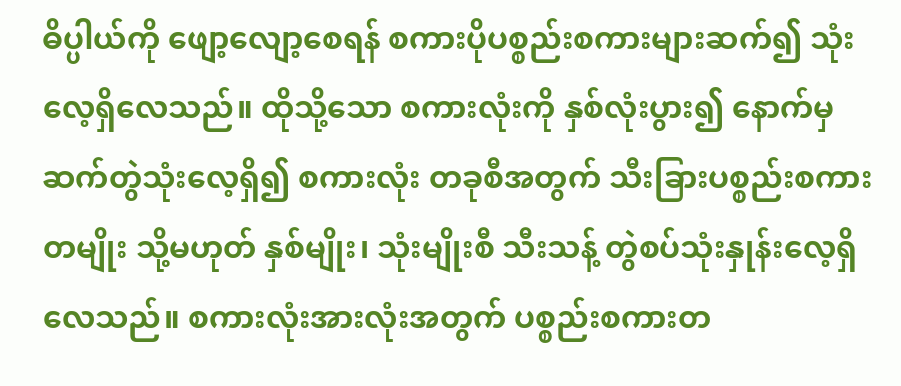ဓိပ္ပါယ်ကို ဖျော့လျော့စေရန် စကားပိုပစ္စည်းစကားများဆက်၍ သုံးလေ့ရှိလေသည်။ ထိုသို့သော စကားလုံးကို နှစ်လုံးပွား၍ နောက်မှဆက်တွဲသုံးလေ့ရှိ၍ စကားလုံး တခုစီအတွက် သီးခြားပစ္စည်းစကားတမျိုး သို့မဟုတ် နှစ်မျိုး၊ သုံးမျိုးစီ သီးသန့် တွဲစပ်သုံးနှုန်းလေ့ရှိလေသည်။ စကားလုံးအားလုံးအတွက် ပစ္စည်းစကားတ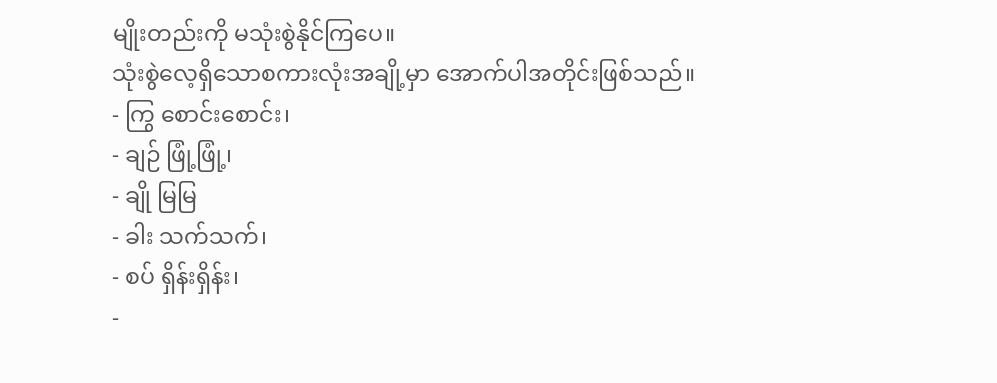မျိုးတည်းကို မသုံးစွဲနိုင်ကြပေ။
သုံးစွဲလေ့ရှိသောစကားလုံးအချို့မှာ အောက်ပါအတိုင်းဖြစ်သည်။
- ကြွ စောင်းစောင်း၊
- ချဉ် ဖြုံ့ဖြုံ့၊
- ချို မြမြ
- ခါး သက်သက်၊
- စပ် ရှိန်းရှိန်း၊
-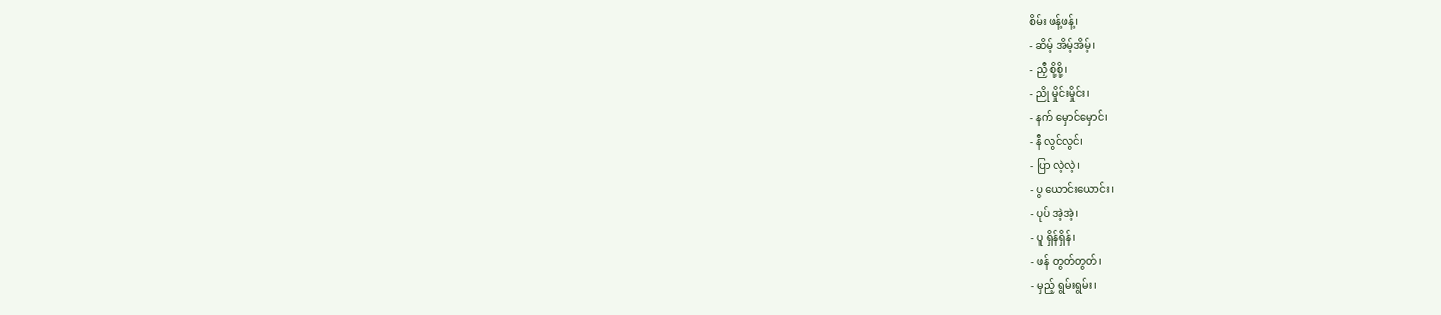စိမ်း ဖန့်ဖန့်၊
- ဆိမ့် အိမ့်အိမ့်၊
- ညှီ စို့စို့၊
- ညို မှိုင်းမှိုင်း၊
- နက် မှောင်မှောင်၊
- နီ လွင်လွင်၊
- ပြာ လဲ့လဲ့၊
- ပွ ယောင်းယောင်း၊
- ပုပ် အဲ့အဲ့၊
- ပူ ရှိန်ရှိန်၊
- ဖန် တွတ်တွတ်၊
- မှည့် ရွမ်းရွမ်း၊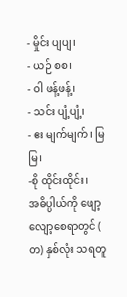- မှိုင်း ပျပျ၊
- ယဉ် စစ၊
- ဝါ ဖန့်ဖန့်၊
- သင်း ပျံ့ပျံ့၊
- ဧး မျက်မျက်၊ မြမြ၊
-စို ထိုင်းထိုင်း၊
အဓိပ္ပါယ်ကို ဖျော့လျော့စေရာတွင် ( တ) နှစ်လုံး သရတူ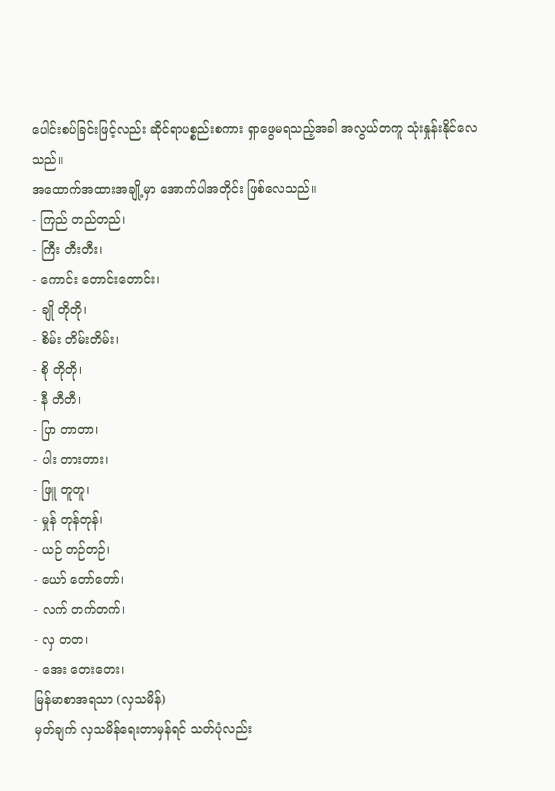ပေါင်းစပ်ခြင်းဖြင့်လည်း ဆိုင်ရာပစ္စည်းစကား ရှာဖွေမရသည့်အခါ အလွယ်တကူ သုံးနှုန်းနိုင်လေသည်။
အထောက်အထားအချို့မှာ အောက်ပါအတိုင်း ဖြစ်လေသည်။
- ကြည် တည်တည်၊
- ကြီး တီးတီး၊
- ကောင်း တောင်းတောင်း၊
- ချို တိုတို၊
- စိမ်း တိမ်းတိမ်း၊
- စို တိုတို၊
- နီ တီတီ၊
- ပြာ တာတာ၊
- ပါး တားတား၊
- ဖြူ တူတူ၊
- မှုန် တုန်တုန်၊
- ယဉ် တဉ်တဉ်၊
- ယော် တော်တော်၊
- လက် တက်တက်၊
- လှ တတ၊
- အေး တေးတေး၊
မြန်မာစာအရသာ (လှသမိန်)
မှတ်ချက် လှသမိန်ရေးတာမှန်ရင် သတ်ပုံလည်း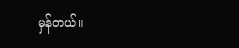မှန်တယ်။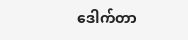ဒေါက်တာ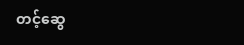တင့်ဆွေ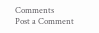Comments
Post a Comment